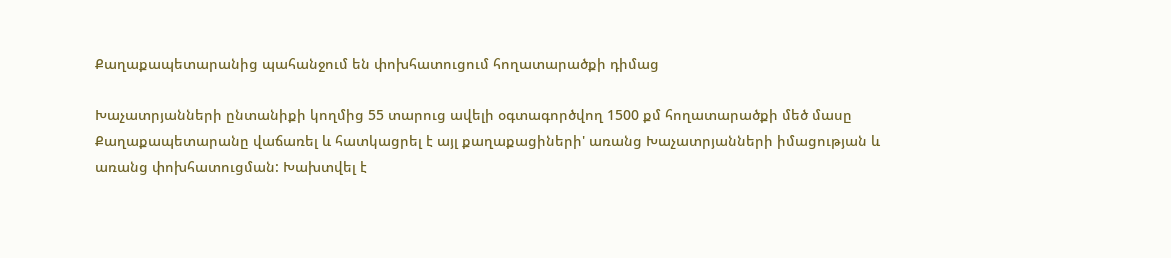Քաղաքապետարանից պահանջում են փոխհատուցում հողատարածքի դիմաց

Խաչատրյանների ընտանիքի կողմից 55 տարուց ավելի օգտագործվող 1500 քմ հողատարածքի մեծ մասը Քաղաքապետարանը վաճառել և հատկացրել է այլ քաղաքացիների' առանց Խաչատրյանների իմացության և առանց փոխհատուցման: Խախտվել է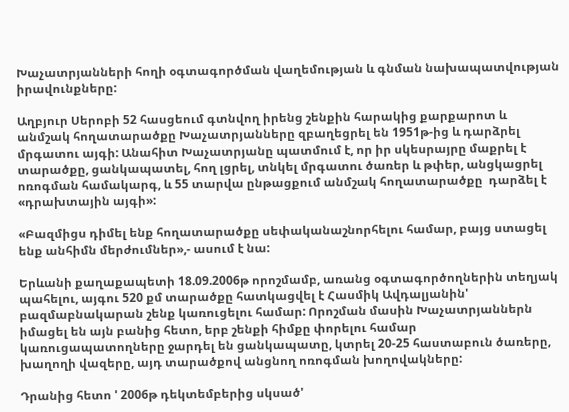Խաչատրյանների հողի օգտագործման վաղեմության և գնման նախապատվության իրավունքները:

Աղբյուր Սերոբի 52 հասցեում գտնվող իրենց շենքին հարակից քարքարոտ և անմշակ հողատարածքը Խաչատրյանները զբաղեցրել են 1951թ-ից և դարձրել մրգատու այգի: Անահիտ Խաչատրյանը պատմում է, որ իր սկեսրայրը մաքրել է տարածքը, ցանկապատել, հող լցրել, տնկել մրգատու ծառեր և թփեր, անցկացրել ոռոգման համակարգ, և 55 տարվա ընթացքում անմշակ հողատարածքը  դարձել է «դրախտային այգի»:

«Բազմիցս դիմել ենք հողատարածքը սեփականաշնորհելու համար, բայց ստացել ենք անհիմն մերժումներ»,- ասում է նա:

Երևանի քաղաքապետի 18.09.2006թ որոշմամբ, առանց օգտագործողներին տեղյակ պահելու, այգու 520 քմ տարածքը հատկացվել է Հասմիկ Ավդալյանին' բազմաբնակարան շենք կառուցելու համար: Որոշման մասին Խաչատրյաններն իմացել են այն բանից հետո, երբ շենքի հիմքը փորելու համար կառուցապատողները ջարդել են ցանկապատը, կտրել 20-25 հաստաբուն ծառերը, խաղողի վազերը, այդ տարածքով անցնող ոռոգման խողովակները:

Դրանից հետո ' 2006թ դեկտեմբերից սկսած'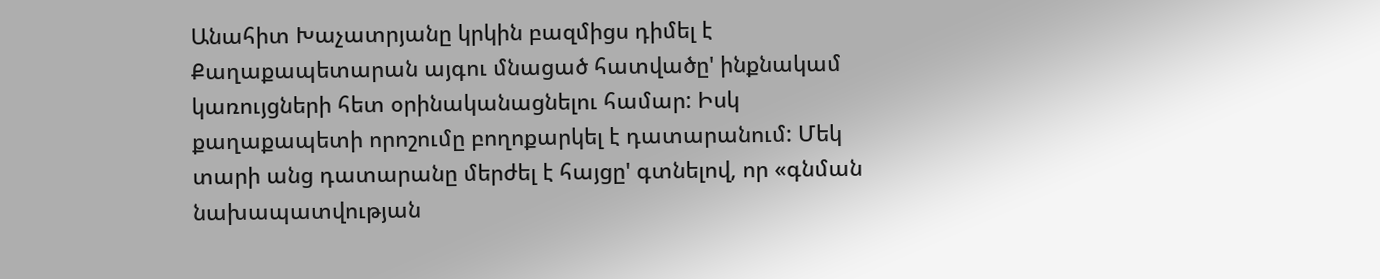Անահիտ Խաչատրյանը կրկին բազմիցս դիմել է Քաղաքապետարան այգու մնացած հատվածը' ինքնակամ կառույցների հետ օրինականացնելու համար: Իսկ քաղաքապետի որոշումը բողոքարկել է դատարանում: Մեկ տարի անց դատարանը մերժել է հայցը' գտնելով, որ «գնման նախապատվության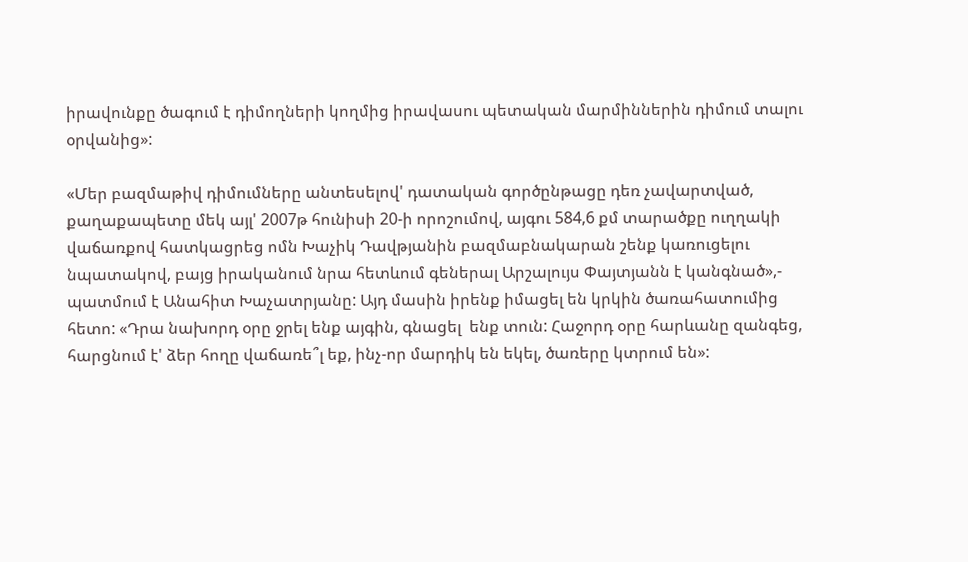իրավունքը ծագում է դիմողների կողմից իրավասու պետական մարմիններին դիմում տալու օրվանից»:

«Մեր բազմաթիվ դիմումները անտեսելով' դատական գործընթացը դեռ չավարտված,  քաղաքապետը մեկ այլ' 2007թ հունիսի 20-ի որոշումով, այգու 584,6 քմ տարածքը ուղղակի վաճառքով հատկացրեց ոմն Խաչիկ Դավթյանին բազմաբնակարան շենք կառուցելու նպատակով, բայց իրականում նրա հետևում գեներալ Արշալույս Փայտյանն է կանգնած»,- պատմում է Անահիտ Խաչատրյանը: Այդ մասին իրենք իմացել են կրկին ծառահատումից հետո: «Դրա նախորդ օրը ջրել ենք այգին, գնացել  ենք տուն: Հաջորդ օրը հարևանը զանգեց, հարցնում է' ձեր հողը վաճառե՞լ եք, ինչ-որ մարդիկ են եկել, ծառերը կտրում են»: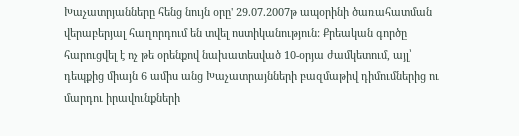Խաչատրյանները հենց նույն օրը' 29.07.2007թ ապօրինի ծառահատման վերաբերյալ հաղորդում են տվել ոստիկանություն: Քրեական գործը հարուցվել է ոչ թե օրենքով նախատեսված 10-օրյա ժամկետում, այլ՝ դեպքից միայն 6 ամիս անց Խաչատրայնների բազմաթիվ դիմումներից ու մարդու իրավունքների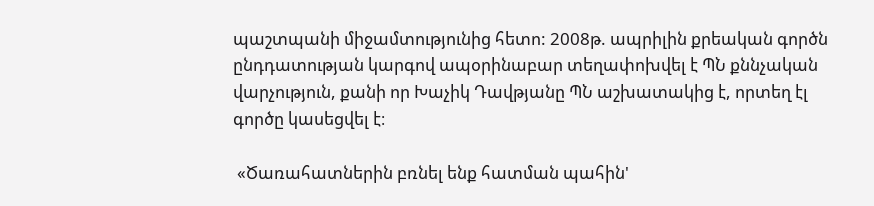պաշտպանի միջամտությունից հետո: 2008թ. ապրիլին քրեական գործն ընդդատության կարգով ապօրինաբար տեղափոխվել է ՊՆ քննչական վարչություն, քանի որ Խաչիկ Դավթյանը ՊՆ աշխատակից է, որտեղ էլ գործը կասեցվել է։

 «Ծառահատներին բռնել ենք հատման պահին'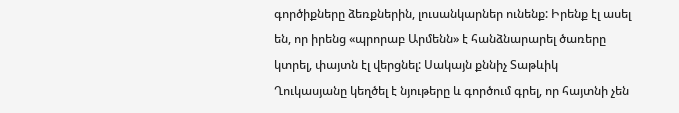գործիքները ձեռքներին, լուսանկարներ ունենք: Իրենք էլ ասել են, որ իրենց «պրորաբ Արմենն» է հանձնարարել ծառերը կտրել, փայտն էլ վերցնել: Սակայն քննիչ Տաթևիկ Ղուկասյանը կեղծել է նյութերը և գործում գրել, որ հայտնի չեն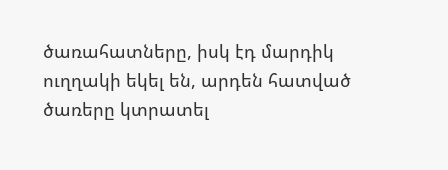ծառահատները, իսկ էդ մարդիկ ուղղակի եկել են, արդեն հատված ծառերը կտրատել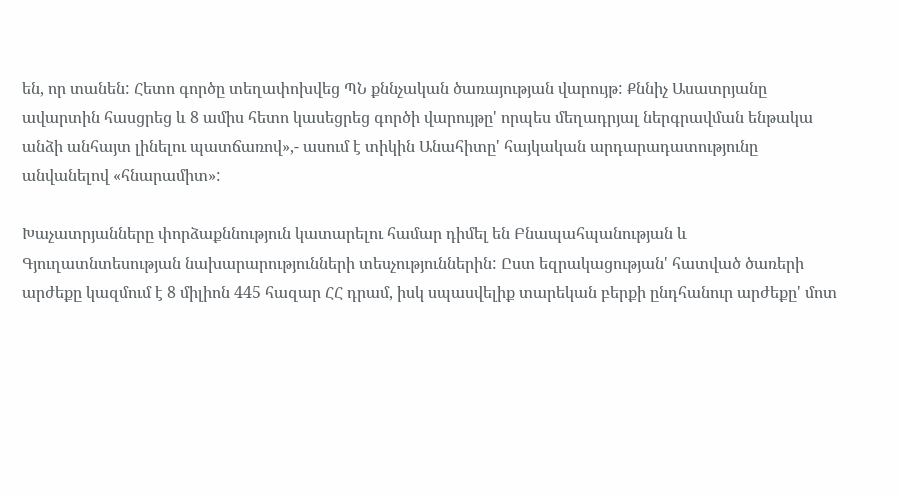են, որ տանեն: Հետո գործը տեղափոխվեց ՊՆ քննչական ծառայության վարույթ: Քննիչ Ասատրյանը ավարտին հասցրեց և 8 ամիս հետո կասեցրեց գործի վարույթը' որպես մեղադրյալ ներգրավման ենթակա անձի անհայտ լինելու պատճառով»,- ասում է տիկին Անահիտը' հայկական արդարադատությունը անվանելով «հնարամիտ»:

Խաչատրյանները փորձաքննություն կատարելու համար դիմել են Բնապահպանության և Գյուղատնտեսության նախարարությունների տեսչություններին: Ըստ եզրակացության' հատված ծառերի արժեքը կազմում է 8 միլիոն 445 հազար ՀՀ դրամ, իսկ սպասվելիք տարեկան բերքի ընդհանուր արժեքը' մոտ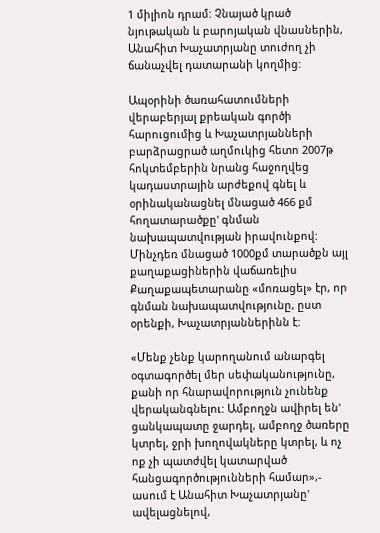1 միլիոն դրամ: Չնայած կրած նյութական և բարոյական վնասներին, Անահիտ Խաչատրյանը տուժող չի ճանաչվել դատարանի կողմից:

Ապօրինի ծառահատումների վերաբերյալ քրեական գործի հարուցումից և Խաչատրյանների բարձրացրած աղմուկից հետո 2007թ հոկտեմբերին նրանց հաջողվեց կադաստրային արժեքով գնել և օրինականացնել մնացած 466 քմ հողատարածքը' գնման նախապատվության իրավունքով: Մինչդեռ մնացած 1000քմ տարածքն այլ քաղաքացիներին վաճառելիս Քաղաքապետարանը «մոռացել» էր, որ գնման նախապատվությունը, ըստ օրենքի, Խաչատրյաններինն է:

«Մենք չենք կարողանում անարգել օգտագործել մեր սեփականությունը, քանի որ հնարավորություն չունենք վերականգնելու: Ամբողջն ավիրել են' ցանկապատը ջարդել, ամբողջ ծառերը կտրել, ջրի խողովակները կտրել, և ոչ ոք չի պատժվել կատարված հանցագործությունների համար»,- ասում է Անահիտ Խաչատրյանը' ավելացնելով,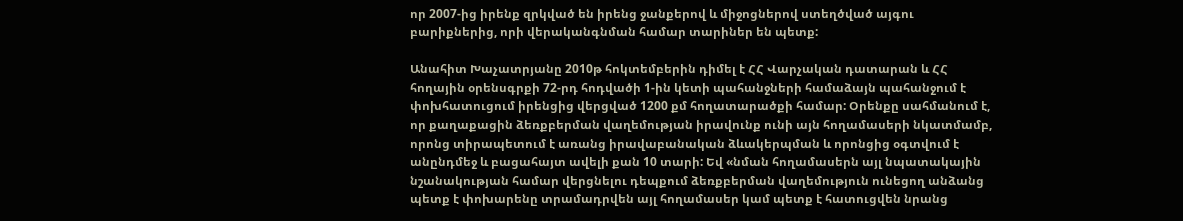որ 2007-ից իրենք զրկված են իրենց ջանքերով և միջոցներով ստեղծված այգու բարիքներից, որի վերականգնման համար տարիներ են պետք:

Անահիտ Խաչատրյանը 2010թ հոկտեմբերին դիմել է ՀՀ Վարչական դատարան և ՀՀ հողային օրենսգրքի 72-րդ հոդվածի 1-ին կետի պահանջների համաձայն պահանջում է փոխհատուցում իրենցից վերցված 1200 քմ հողատարածքի համար: Օրենքը սահմանում է, որ քաղաքացին ձեռքբերման վաղեմության իրավունք ունի այն հողամասերի նկատմամբ, որոնց տիրապետում է առանց իրավաբանական ձևակերպման և որոնցից օգտվում է անընդմեջ և բացահայտ ավելի քան 10 տարի: Եվ «նման հողամասերն այլ նպատակային նշանակության համար վերցնելու դեպքում ձեռքբերման վաղեմություն ունեցող անձանց պետք է փոխարենը տրամադրվեն այլ հողամասեր կամ պետք է հատուցվեն նրանց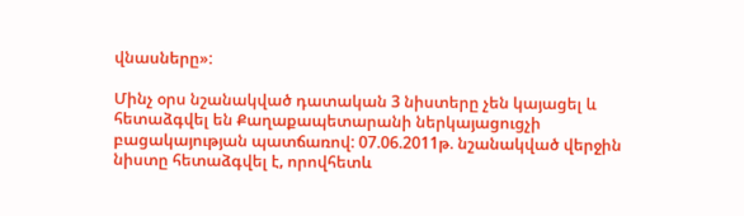վնասները»:

Մինչ օրս նշանակված դատական 3 նիստերը չեն կայացել և հետաձգվել են Քաղաքապետարանի ներկայացուցչի բացակայության պատճառով: 07.06.2011թ. նշանակված վերջին նիստը հետաձգվել է, որովհետև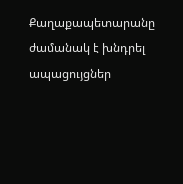Քաղաքապետարանը ժամանակ է խնդրել ապացույցներ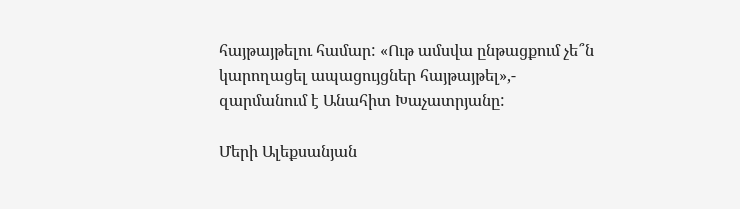հայթայթելու համար: «Ութ ամսվա ընթացքում չե՞ն կարողացել ապացույցներ հայթայթել»,- զարմանում է Անահիտ Խաչատրյանը:

Մերի Ալեքսանյան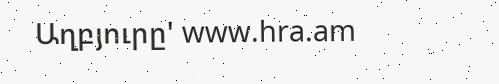Աղբյուրը' www.hra.am